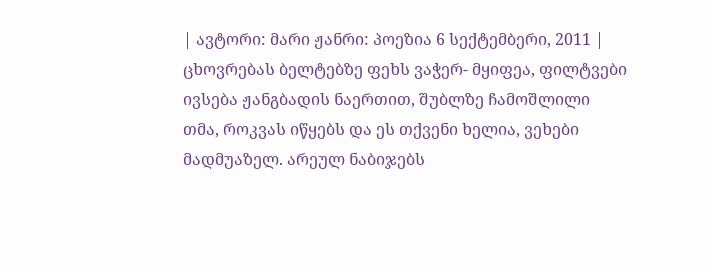| ავტორი: მარი ჟანრი: პოეზია 6 სექტემბერი, 2011 |
ცხოვრებას ბელტებზე ფეხს ვაჭერ- მყიფეა, ფილტვები ივსება ჟანგბადის ნაერთით, შუბლზე ჩამოშლილი თმა, როკვას იწყებს და ეს თქვენი ხელია, ვეხები მადმუაზელ. არეულ ნაბიჯებს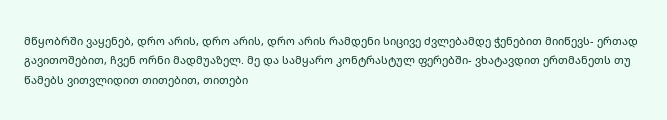მწყობრში ვაყენებ, დრო არის, დრო არის, დრო არის რამდენი სიცივე ძვლებამდე ჭენებით მიიწევს- ერთად გავითოშებით, ჩვენ ორნი მადმუაზელ. მე და სამყარო კონტრასტულ ფერებში- ვხატავდით ერთმანეთს თუ წამებს ვითვლიდით თითებით, თითები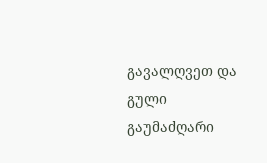გავალღვეთ და გული გაუმაძღარი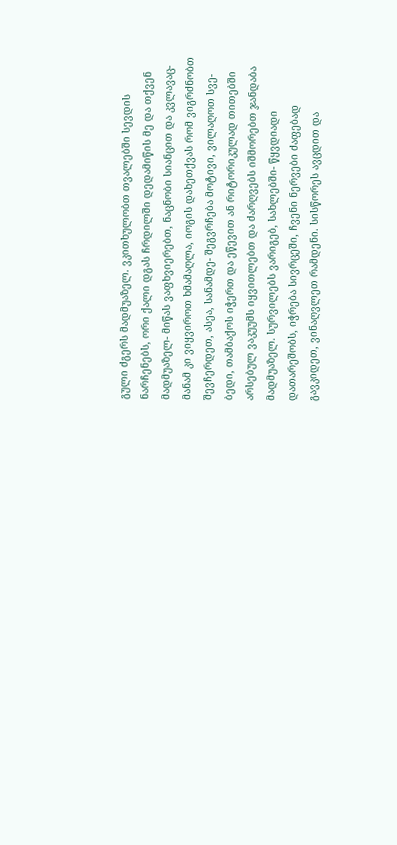გული ძგერს მადმუაზელ. ვკითხულობთ თვალებში სევდის ნარჩენებს, ორი ქალი დგას ჩრდილში დედამიწის მე და თქვენ მადმუაზელ- მიწას ვაფხვიერებთ, ნაცნობი სიანცით და კვლავაც- მანამ კი ვიყვიროთ ხმამაღლა, იოგის დახეთქვას რომ ვიგრძნობთ შევჩერდეთ, ასეა, სანამდე- შეგვრჩება მოტივი, ვილაღოთ სვე-ბედი, თამბაქოს იჭერთ და ეწევით ან რიტორიკულად თითებში არსებულ ვაკუუმს იყვითლებთ და ძარღვებს იშმორებთ ჯანდაბა მადმუაზელ. სურვილებს ვარიგებ, სახლებში- წყვდიადი დათარეშობს, იჭრება სივრცეში, ჩვენი ნერვები ძაფებად გავკიდეთ, ვინაღვლეთ რამდენი. სისწორეს ავცდით და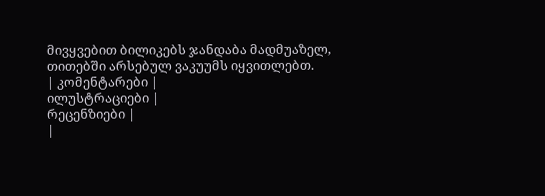მივყვებით ბილიკებს ჯანდაბა მადმუაზელ, თითებში არსებულ ვაკუუმს იყვითლებთ.
| კომენტარები |
ილუსტრაციები |
რეცენზიები |
|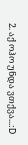2. აქ ოჰო უნდა ვთქვა...:D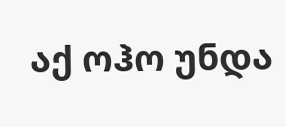აქ ოჰო უნდა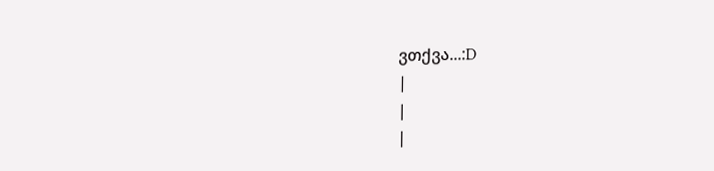ვთქვა...:D
|
|
|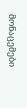მონაცემები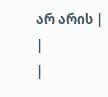არ არის |
|
|